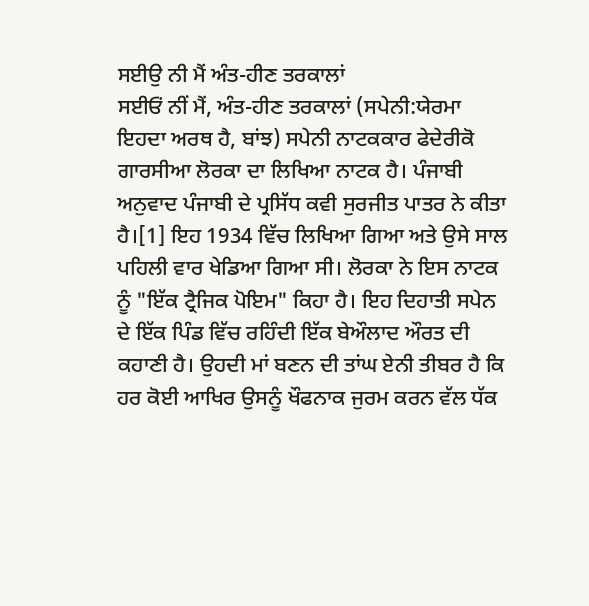ਸਈਉ ਨੀ ਮੈਂ ਅੰਤ-ਹੀਣ ਤਰਕਾਲਾਂ
ਸਈਓਂ ਨੀਂ ਮੈਂ, ਅੰਤ-ਹੀਣ ਤਰਕਾਲਾਂ (ਸਪੇਨੀ:ਯੇਰਮਾ ਇਹਦਾ ਅਰਥ ਹੈ, ਬਾਂਝ) ਸਪੇਨੀ ਨਾਟਕਕਾਰ ਫੇਦੇਰੀਕੋ ਗਾਰਸੀਆ ਲੋਰਕਾ ਦਾ ਲਿਖਿਆ ਨਾਟਕ ਹੈ। ਪੰਜਾਬੀ ਅਨੁਵਾਦ ਪੰਜਾਬੀ ਦੇ ਪ੍ਰਸਿੱਧ ਕਵੀ ਸੁਰਜੀਤ ਪਾਤਰ ਨੇ ਕੀਤਾ ਹੈ।[1] ਇਹ 1934 ਵਿੱਚ ਲਿਖਿਆ ਗਿਆ ਅਤੇ ਉਸੇ ਸਾਲ ਪਹਿਲੀ ਵਾਰ ਖੇਡਿਆ ਗਿਆ ਸੀ। ਲੋਰਕਾ ਨੇ ਇਸ ਨਾਟਕ ਨੂੰ "ਇੱਕ ਟ੍ਰੈਜਿਕ ਪੋਇਮ" ਕਿਹਾ ਹੈ। ਇਹ ਦਿਹਾਤੀ ਸਪੇਨ ਦੇ ਇੱਕ ਪਿੰਡ ਵਿੱਚ ਰਹਿੰਦੀ ਇੱਕ ਬੇਔਲਾਦ ਔਰਤ ਦੀ ਕਹਾਣੀ ਹੈ। ਉਹਦੀ ਮਾਂ ਬਣਨ ਦੀ ਤਾਂਘ ਏਨੀ ਤੀਬਰ ਹੈ ਕਿ ਹਰ ਕੋਈ ਆਖਿਰ ਉਸਨੂੰ ਖੌਫਨਾਕ ਜੁਰਮ ਕਰਨ ਵੱਲ ਧੱਕ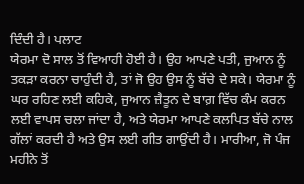ਦਿੰਦੀ ਹੈ। ਪਲਾਟ
ਯੇਰਮਾ ਦੋ ਸਾਲ ਤੋਂ ਵਿਆਹੀ ਹੋਈ ਹੈ। ਉਹ ਆਪਣੇ ਪਤੀ, ਜੁਆਨ ਨੂੰ ਤਕੜਾ ਕਰਨਾ ਚਾਹੁੰਦੀ ਹੈ, ਤਾਂ ਜੋ ਉਹ ਉਸ ਨੂੰ ਬੱਚੇ ਦੇ ਸਕੇ। ਯੇਰਮਾ ਨੂੰ ਘਰ ਰਹਿਣ ਲਈ ਕਹਿਕੇ, ਜੁਆਨ ਜ਼ੈਤੂਨ ਦੇ ਬਾਗ਼ ਵਿੱਚ ਕੰਮ ਕਰਨ ਲਈ ਵਾਪਸ ਚਲਾ ਜਾਂਦਾ ਹੈ, ਅਤੇ ਯੇਰਮਾ ਆਪਣੇ ਕਲਪਿਤ ਬੱਚੇ ਨਾਲ ਗੱਲਾਂ ਕਰਦੀ ਹੈ ਅਤੇ ਉਸ ਲਈ ਗੀਤ ਗਾਉਂਦੀ ਹੈ। ਮਾਰੀਆ, ਜੋ ਪੰਜ ਮਹੀਨੇ ਤੋਂ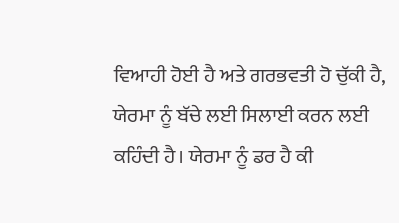ਵਿਆਹੀ ਹੋਈ ਹੈ ਅਤੇ ਗਰਭਵਤੀ ਹੋ ਚੁੱਕੀ ਹੈ, ਯੇਰਮਾ ਨੂੰ ਬੱਚੇ ਲਈ ਸਿਲਾਈ ਕਰਨ ਲਈ ਕਹਿੰਦੀ ਹੈ। ਯੇਰਮਾ ਨੂੰ ਡਰ ਹੈ ਕੀ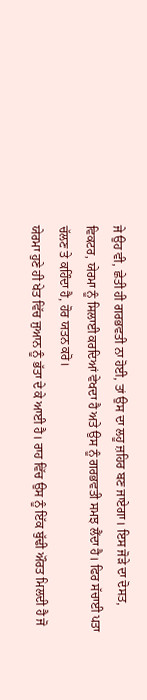ਜੇ ਉਹ ਵੀ, ਛੇਤੀ ਹੀ ਗਰਭਵਤੀ ਨਾ ਹੋਈ, ਤਾਂ ਉਸ ਦਾ ਲਹੂ ਜ਼ਹਿਰ ਬਣ ਜਾਏਗਾ। ਇਸ ਜੋੜੇ ਦਾ ਦੋਸਤ, ਵਿਕਟਰ, ਯੇਰਮਾ ਨੂੰ ਸਿਲਾਈ ਕਰਦਿਆਂ ਵੇਖਦਾ ਹੈ ਅਤੇ ਉਸ ਨੂੰ ਗਰਭਵਤੀ ਸਮਝ ਲੈਂਦਾ ਹੈ। ਫਿਰ ਸੱਚਾਈ ਪਤਾ ਚੱਲਣ ਤੇ ਕਹਿੰਦਾ ਹੈ, ਹੋਰ ਯਤਨ ਕਰੋ।
ਯੇਰਮਾ ਹੁਣੇ ਹੀ ਖੇਤ ਵਿੱਚ ਜੁਆਨ ਨੂੰ ਭੱਤਾ ਦੇ ਕੇ ਆਈ ਹੈ। ਰਾਹ ਵਿੱਚ ਉਸ ਨੂੰ ਇੱਕ ਬੁੱਢੀ ਔਰਤ ਮਿਲਦੀ ਹੈ ਜੋ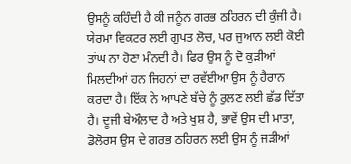ਉਸਨੂੰ ਕਹਿੰਦੀ ਹੈ ਕੀ ਜਨੂੰਨ ਗਰਭ ਠਹਿਰਨ ਦੀ ਕੁੰਜੀ ਹੈ। ਯੇਰਮਾ ਵਿਕਟਰ ਲਈ ਗੁਪਤ ਲੋਚ, ਪਰ ਜੁਆਨ ਲਈ ਕੋਈ ਤਾਂਘ ਨਾ ਹੋਣਾ ਮੰਨਦੀ ਹੈ। ਫਿਰ ਉਸ ਨੂੰ ਦੋ ਕੁੜੀਆਂ ਮਿਲਦੀਆਂ ਹਨ ਜਿਹਨਾਂ ਦਾ ਰਵੱਈਆ ਉਸ ਨੂੰ ਹੈਰਾਨ ਕਰਦਾ ਹੈ। ਇੱਕ ਨੇ ਆਪਣੇ ਬੱਚੇ ਨੂੰ ਰੁਲਣ ਲਈ ਛੱਡ ਦਿੱਤਾ ਹੈ। ਦੂਜੀ ਬੇਔਲਾਦ ਹੈ ਅਤੇ ਖੁਸ਼ ਹੈ, ਭਾਵੇਂ ਉਸ ਦੀ ਮਾਤਾ, ਡੋਲੋਰਸ ਉਸ ਦੇ ਗਰਭ ਠਹਿਰਨ ਲਈ ਉਸ ਨੂੰ ਜੜੀਆਂ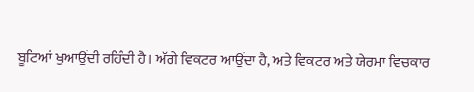ਬੂਟਿਆਂ ਖੁਆਉਂਦੀ ਰਹਿੰਦੀ ਹੈ। ਅੱਗੇ ਵਿਕਟਰ ਆਉਂਦਾ ਹੈ, ਅਤੇ ਵਿਕਟਰ ਅਤੇ ਯੇਰਮਾ ਵਿਚਕਾਰ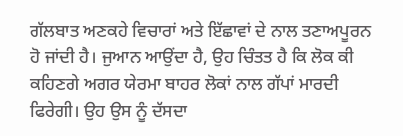ਗੱਲਬਾਤ ਅਣਕਹੇ ਵਿਚਾਰਾਂ ਅਤੇ ਇੱਛਾਵਾਂ ਦੇ ਨਾਲ ਤਣਾਅਪੂਰਨ ਹੋ ਜਾਂਦੀ ਹੈ। ਜੁਆਨ ਆਉਂਦਾ ਹੈ, ਉਹ ਚਿੰਤਤ ਹੈ ਕਿ ਲੋਕ ਕੀ ਕਹਿਣਗੇ ਅਗਰ ਯੇਰਮਾ ਬਾਹਰ ਲੋਕਾਂ ਨਾਲ ਗੱਪਾਂ ਮਾਰਦੀ ਫਿਰੇਗੀ। ਉਹ ਉਸ ਨੂੰ ਦੱਸਦਾ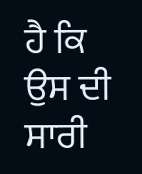ਹੈ ਕਿ ਉਸ ਦੀ ਸਾਰੀ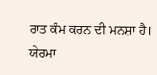ਰਾਤ ਕੰਮ ਕਰਨ ਦੀ ਮਨਸ਼ਾ ਹੈ। ਯੇਰਮਾ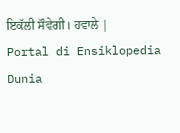ਇਕੱਲੀ ਸੌਵੇਗੀ। ਹਵਾਲੇ |
Portal di Ensiklopedia Dunia